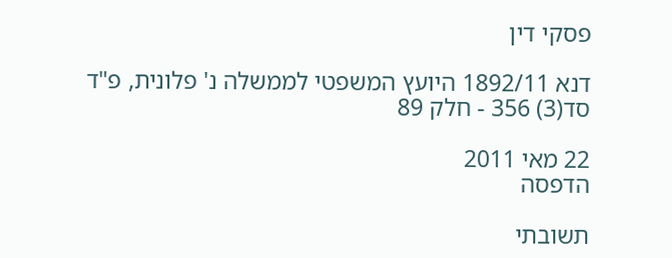פסקי דין

דנא 1892/11 היועץ המשפטי לממשלה נ' פלונית, פ"ד סד(3) 356 - חלק 89

22 מאי 2011
הדפסה

תשובתי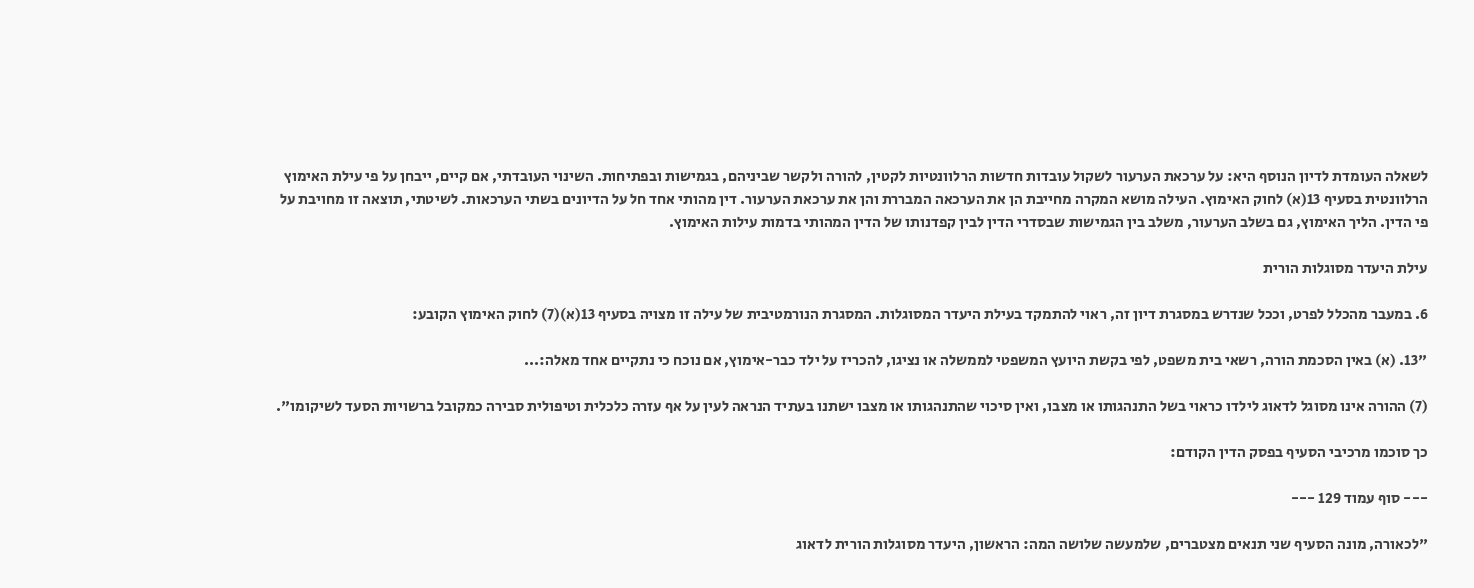לשאלה העומדת לדיון הנוסף היא: על ערכאת הערעור לשקול עובדות חדשות הרלוונטיות לקטין, להורה ולקשר שביניהם, בגמישות ובפתיחות. השינוי העובדתי, אם קיים, ייבחן על פי עילת האימוץ הרלוונטית בסעיף 13(א) לחוק האימוץ. העילה מושא המקרה מחייבת הן את הערכאה המבררת והן את ערכאת הערעור. דין מהותי אחד חל על הדיונים בשתי הערכאות. לשיטתי, תוצאה זו מחויבת על פי הדין. הליך האימוץ, גם בשלב הערעור, משלב בין הגמישות שבסדרי הדין לבין קפדנותו של הדין המהותי בדמות עילות האימוץ.

עילת היעדר מסוגלות הורית

6. במעבר מהכלל לפרט, וככל שנדרש במסגרת דיון זה, ראוי להתמקד בעילת היעדר המסוגלות. המסגרת הנורמטיבית של עילה זו מצויה בסעיף 13(א)(7) לחוק האימוץ הקובע:

"13. (א) באין הסכמת הורה, רשאי בית משפט, לפי בקשת היועץ המשפטי לממשלה או נציגו, להכריז על ילד כבר-אימוץ, אם נוכח כי נתקיים אחד מאלה:...

(7) ההורה אינו מסוגל לדאוג לילדו כראוי בשל התנהגותו או מצבו, ואין סיכוי שהתנהגותו או מצבו ישתנו בעתיד הנראה לעין על אף עזרה כלכלית וטיפולית סבירה כמקובל ברשויות הסעד לשיקומו".

כך סוכמו מרכיבי הסעיף בפסק הדין הקודם:

--- סוף עמוד 129 ---

"לכאורה, מונה הסעיף שני תנאים מצטברים, שלמעשה שלושה המה: הראשון, היעדר מסוגלות הורית לדאוג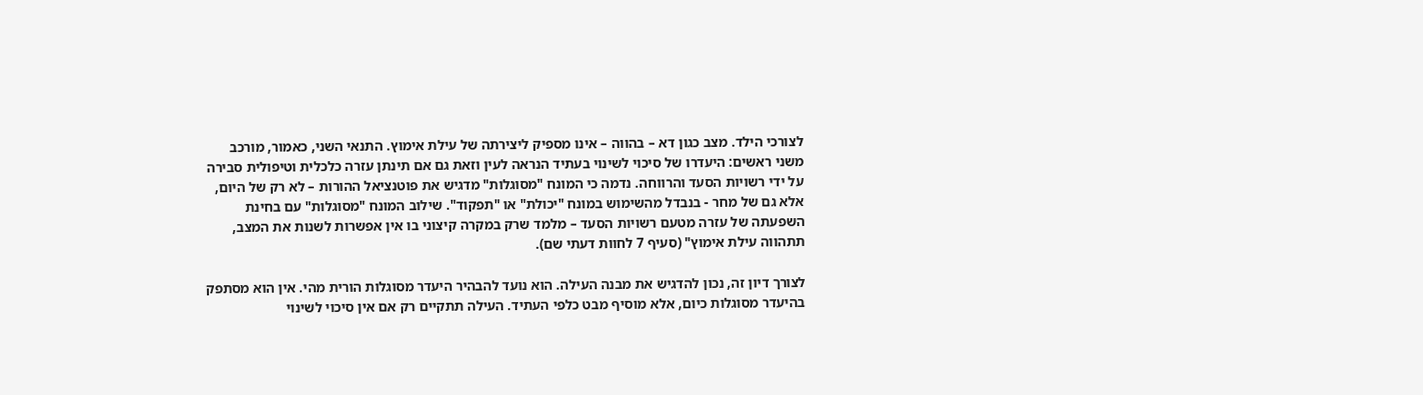לצורכי הילד. מצב כגון דא – בהווה – אינו מספיק ליצירתה של עילת אימוץ. התנאי השני, כאמור, מורכב משני ראשים: היעדרו של סיכוי לשינוי בעתיד הנראה לעין וזאת גם אם תינתן עזרה כלכלית וטיפולית סבירה על ידי רשויות הסעד והרווחה. נדמה כי המונח "מסוגלות" מדגיש את פוטנציאל ההורות – לא רק של היום, אלא גם של מחר - בנבדל מהשימוש במונח "יכולת" או "תפקוד". שילוב המונח "מסוגלות" עם בחינת השפעתה של עזרה מטעם רשויות הסעד – מלמד שרק במקרה קיצוני בו אין אפשרות לשנות את המצב, תתהווה עילת אימוץ" (סעיף 7 לחוות דעתי שם).

לצורך דיון זה, נכון להדגיש את מבנה העילה. הוא נועד להבהיר היעדר מסוגלות הורית מהי. אין הוא מסתפק בהיעדר מסוגלות כיום, אלא מוסיף מבט כלפי העתיד. העילה תתקיים רק אם אין סיכוי לשינוי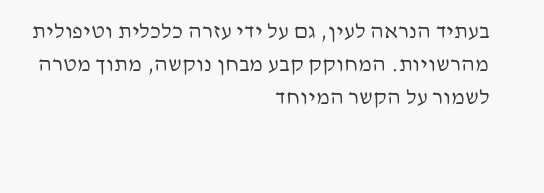בעתיד הנראה לעין, גם על ידי עזרה כלכלית וטיפולית מהרשויות. המחוקק קבע מבחן נוקשה, מתוך מטרה לשמור על הקשר המיוחד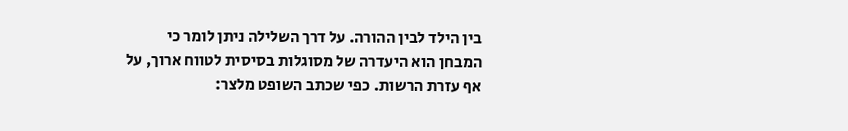בין הילד לבין ההורה. על דרך השלילה ניתן לומר כי המבחן הוא היעדרה של מסוגלות בסיסית לטווח ארוך, על אף עזרת הרשות. כפי שכתב השופט מלצר: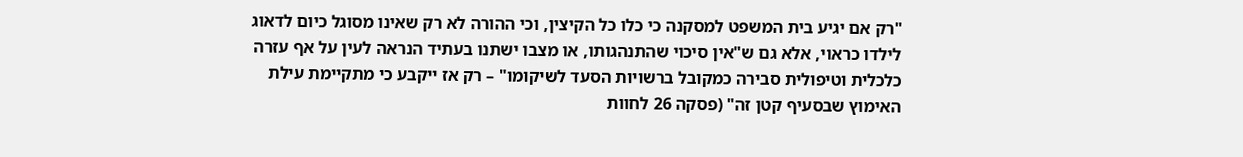"רק אם יגיע בית המשפט למסקנה כי כלו כל הקיצין, וכי ההורה לא רק שאינו מסוגל כיום לדאוג לילדו כראוי, אלא גם ש"אין סיכוי שהתנהגותו, או מצבו ישתנו בעתיד הנראה לעין על אף עזרה כלכלית וטיפולית סבירה כמקובל ברשויות הסעד לשיקומו" – רק אז ייקבע כי מתקיימת עילת האימוץ שבסעיף קטן זה" (פסקה 26 לחוות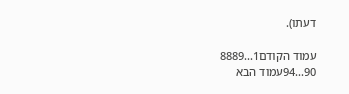דעתו).

עמוד הקודם1...8889
90...94עמוד הבא